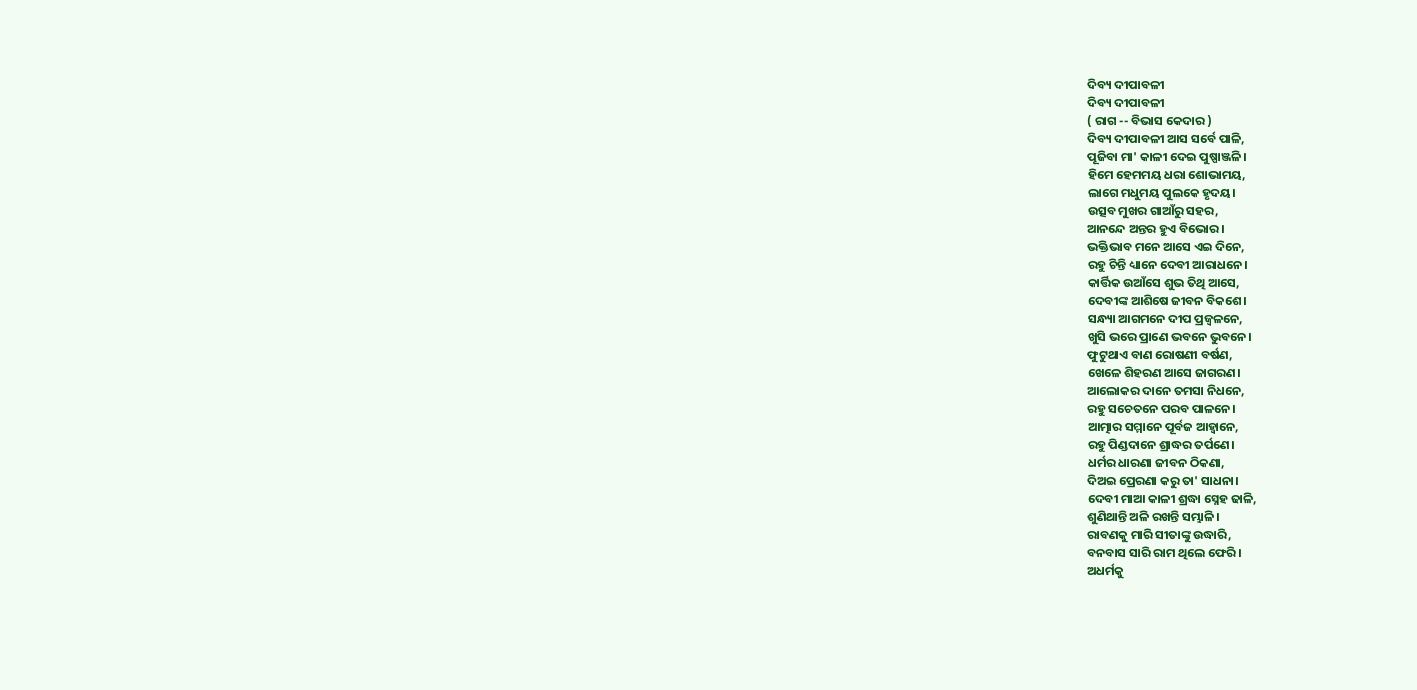ଦିବ୍ୟ ଦୀପାବଳୀ
ଦିବ୍ୟ ଦୀପାବଳୀ
( ରାଗ -- ବିଭାସ କେଦାର )
ଦିବ୍ୟ ଦୀପାବଳୀ ଆସ ସର୍ବେ ପାଳି,
ପୂଜିବା ମା' କାଳୀ ଦେଇ ପୁଷ୍ପାଞ୍ଜଳି।
ହିମେ ହେମମୟ ଧରା ଶୋଭାମୟ,
ଲାଗେ ମଧୁମୟ ପୁଲକେ ହୃଦୟ।
ଉତ୍ସବ ମୁଖର ଗାଆଁରୁ ସହର,
ଆନନ୍ଦେ ଅନ୍ତର ହୁଏ ବିଭୋର।
ଭକ୍ତିଭାବ ମନେ ଆସେ ଏଇ ଦିନେ,
ରହୁ ଚିନ୍ତି ଧ୍ୟାନେ ଦେବୀ ଆରାଧନେ।
କାର୍ତ୍ତିକ ଉଆଁସେ ଶୁଭ ତିଥି ଆସେ,
ଦେବୀଙ୍କ ଆଶିଷେ ଜୀବନ ବିକଶେ।
ସନ୍ଧ୍ୟା ଆଗମନେ ଦୀପ ପ୍ରଜ୍ବଳନେ,
ଖୁସି ଭରେ ପ୍ରାଣେ ଭବନେ ଭୁବନେ।
ଫୁଟୁଥାଏ ବାଣ ରୋଷଣୀ ବର୍ଷଣ,
ଖେଳେ ଶିହରଣ ଆସେ ଜାଗରଣ।
ଆଲୋକର ଦାନେ ତମସା ନିଧନେ,
ରହୁ ସଚେତନେ ପରବ ପାଳନେ।
ଆତ୍ମାର ସମ୍ମାନେ ପୂର୍ବଜ ଆହ୍ଵାନେ,
ରହୁ ପିଣ୍ଡଦାନେ ଶ୍ରାଦ୍ଧର ତର୍ପଣେ।
ଧର୍ମର ଧାରଣା ଜୀବନ ଠିକଣା,
ଦିଅଇ ପ୍ରେରଣା କରୁ ତା' ସାଧନା।
ଦେବୀ ମାଆ କାଳୀ ଶ୍ରଦ୍ଧା ସ୍ନେହ ଢାଳି,
ଶୁଣିଥାନ୍ତି ଅଳି ରଖନ୍ତି ସମ୍ଭାଳି।
ରାବଣକୁ ମାରି ସୀତାଙ୍କୁ ଉଦ୍ଧାରି,
ବନବାସ ସାରି ରାମ ଥିଲେ ଫେରି।
ଅଧର୍ମକୁ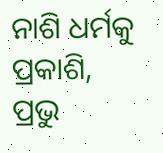ନାଶି ଧର୍ମକୁ ପ୍ରକାଶି,
ପ୍ରଭୁ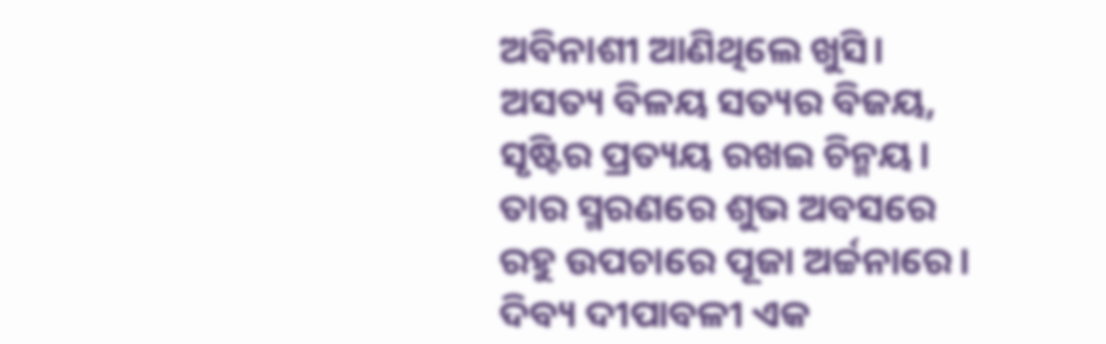ଅବିନାଶୀ ଆଣିଥିଲେ ଖୁସି।
ଅସତ୍ୟ ବିଳୟ ସତ୍ୟର ବିଜୟ,
ସୃଷ୍ଟିର ପ୍ରତ୍ୟୟ ରଖଇ ଚିନ୍ମୟ।
ତାର ସ୍ମରଣରେ ଶୁଭ ଅବସରେ
ରହୁ ଉପଚାରେ ପୂଜା ଅର୍ଚ୍ଚନାରେ।
ଦିବ୍ୟ ଦୀପାବଳୀ ଏକ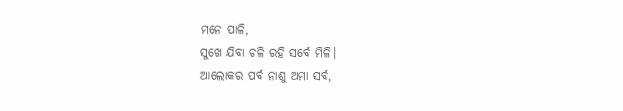ମନେ ପାଳି,
ସୁଖେ ଯିବା ଚଳି ରହି ସର୍ବେ ମିଳି।
ଆଲୋକର ପର୍ବ ନାଶୁ ଅମା ସର୍ବ,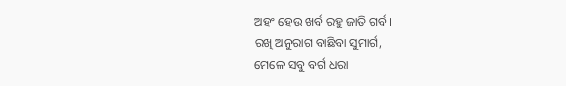ଅହଂ ହେଉ ଖର୍ବ ରହୁ ଜାତି ଗର୍ବ।
ରଖି ଅନୁରାଗ ବାଛିବା ସୁମାର୍ଗ,
ମେଳେ ସବୁ ବର୍ଗ ଧରା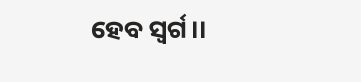ହେବ ସ୍ଵର୍ଗ।।